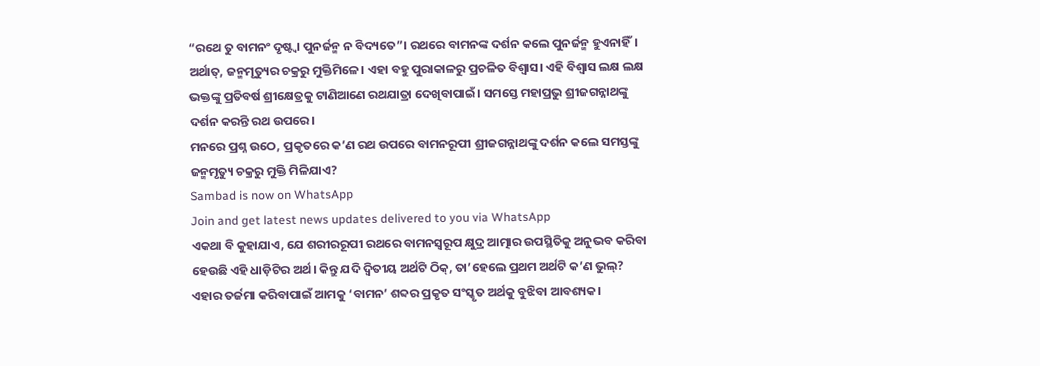“ରଥେ ତୁ ବାମନଂ ଦୃଷ୍ଟ୍ୱା ପୁନର୍ଜନ୍ମ ନ ବିଦ୍ୟତେ”। ରଥରେ ବାମନଙ୍କ ଦର୍ଶନ କଲେ ପୁନର୍ଜନ୍ମ ହୁଏନାହିଁ। ଅର୍ଥାତ୍, ଜନ୍ମମୃତ୍ୟୁର ଚକ୍ରରୁ ମୁକ୍ତିମିଳେ। ଏହା ବହୁ ପୁରାକାଳରୁ ପ୍ରଚଳିତ ବିଶ୍ୱାସ। ଏହି ବିଶ୍ୱାସ ଲକ୍ଷ ଲକ୍ଷ ଭକ୍ତଙ୍କୁ ପ୍ରତିବର୍ଷ ଶ୍ରୀକ୍ଷେତ୍ରକୁ ଟାଣିଆଣେ ରଥଯାତ୍ରା ଦେଖିବାପାଇଁ। ସମସ୍ତେ ମହାପ୍ରଭୁ ଶ୍ରୀଜଗନ୍ନାଥଙ୍କୁ ଦର୍ଶନ କରନ୍ତି ରଥ ଉପରେ।
ମନରେ ପ୍ରଶ୍ନ ଉଠେ, ପ୍ରକୃତରେ କ’ଣ ରଥ ଉପରେ ବାମନରୂପୀ ଶ୍ରୀଜଗନ୍ନାଥଙ୍କୁ ଦର୍ଶନ କଲେ ସମସ୍ତଙ୍କୁ ଜନ୍ମମୃତ୍ୟୁ ଚକ୍ରରୁ ମୁକ୍ତି ମିଳିଯାଏ?
Sambad is now on WhatsApp
Join and get latest news updates delivered to you via WhatsApp
ଏକଥା ବି କୁହାଯାଏ, ଯେ ଶରୀରରୂପୀ ରଥରେ ବାମନସ୍ୱରୂପ କ୍ଷୁଦ୍ର ଆତ୍ମାର ଉପସ୍ଥିତିକୁ ଅନୁଭବ କରିବା ହେଉଛି ଏହି ଧାଡ଼ିଟିର ଅର୍ଥ। କିନ୍ତୁ ଯଦି ଦ୍ୱିତୀୟ ଅର୍ଥଟି ଠିକ୍, ତା’ହେଲେ ପ୍ରଥମ ଅର୍ଥଟି କ’ଣ ଭୁଲ୍? ଏହାର ତର୍ଜମା କରିବାପାଇଁ ଆମକୁ ‘ବାମନ’ ଶବ୍ଦର ପ୍ରକୃତ ସଂସ୍କୃତ ଅର୍ଥକୁ ବୁଝିବା ଆବଶ୍ୟକ।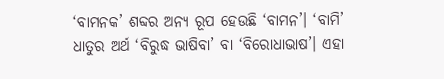‘ବାମନକ’ ଶବ୍ଦର ଅନ୍ୟ ରୂପ ହେଉଛି ‘ବାମନ’। ‘ବାମି’ ଧାତୁର ଅର୍ଥ ‘ବିରୁଦ୍ଧ ଭାଷିବା’ ବା ‘ବିରୋଧାଭାଷ’। ଏହା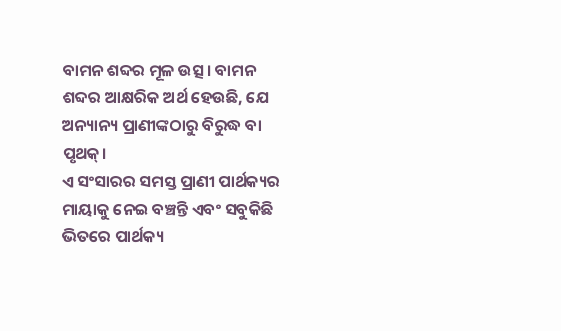ବାମନ ଶବ୍ଦର ମୂଳ ଉତ୍ସ। ବାମନ ଶବ୍ଦର ଆକ୍ଷରିକ ଅର୍ଥ ହେଉଛି, ଯେ ଅନ୍ୟାନ୍ୟ ପ୍ରାଣୀଙ୍କଠାରୁ ବିରୁଦ୍ଧ ବା ପୃଥକ୍।
ଏ ସଂସାରର ସମସ୍ତ ପ୍ରାଣୀ ପାର୍ଥକ୍ୟର ମାୟାକୁ ନେଇ ବଞ୍ଚନ୍ତି ଏବଂ ସବୁକିଛି ଭିତରେ ପାର୍ଥକ୍ୟ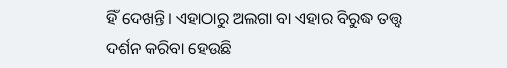ହିଁ ଦେଖନ୍ତି। ଏହାଠାରୁ ଅଲଗା ବା ଏହାର ବିରୁଦ୍ଧ ତତ୍ତ୍ୱ ଦର୍ଶନ କରିବା ହେଉଛି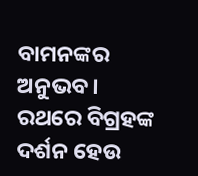ବାମନଙ୍କର ଅନୁଭବ। ରଥରେ ବିଗ୍ରହଙ୍କ ଦର୍ଶନ ହେଉ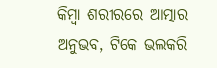କିମ୍ବା ଶରୀରରେ ଆତ୍ମାର ଅନୁଭବ, ଟିକେ ଭଲକରି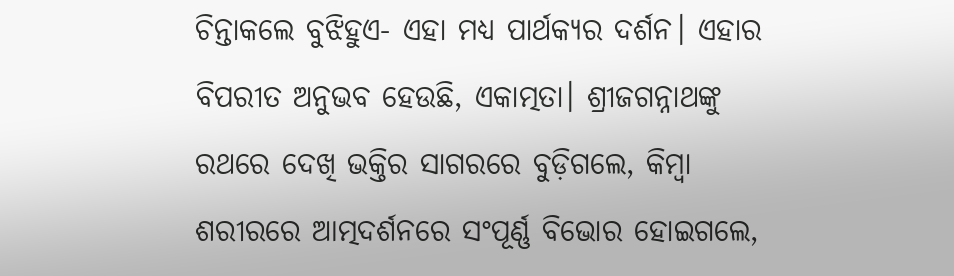ଚିନ୍ତାକଲେ ବୁଝିହୁଏ- ଏହା ମଧ୍ୟ ପାର୍ଥକ୍ୟର ଦର୍ଶନ। ଏହାର ବିପରୀତ ଅନୁଭବ ହେଉଛି, ଏକାତ୍ମତା। ଶ୍ରୀଜଗନ୍ନାଥଙ୍କୁ ରଥରେ ଦେଖି ଭକ୍ତିର ସାଗରରେ ବୁଡ଼ିଗଲେ, କିମ୍ବା ଶରୀରରେ ଆତ୍ମଦର୍ଶନରେ ସଂପୂର୍ଣ୍ଣ ବିଭୋର ହୋଇଗଲେ,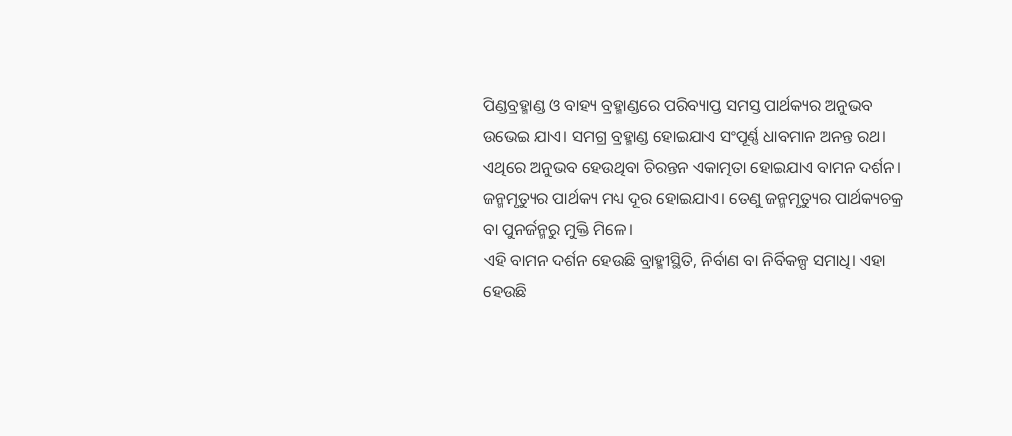ପିଣ୍ଡବ୍ରହ୍ମାଣ୍ଡ ଓ ବାହ୍ୟ ବ୍ରହ୍ମାଣ୍ଡରେ ପରିବ୍ୟାପ୍ତ ସମସ୍ତ ପାର୍ଥକ୍ୟର ଅନୁଭବ ଉଭେଇ ଯାଏ। ସମଗ୍ର ବ୍ରହ୍ମାଣ୍ଡ ହୋଇଯାଏ ସଂପୂର୍ଣ୍ଣ ଧାବମାନ ଅନନ୍ତ ରଥ। ଏଥିରେ ଅନୁଭବ ହେଉଥିବା ଚିରନ୍ତନ ଏକାତ୍ମତା ହୋଇଯାଏ ବାମନ ଦର୍ଶନ। ଜନ୍ମମୃତ୍ୟୁର ପାର୍ଥକ୍ୟ ମଧ୍ୟ ଦୂର ହୋଇଯାଏ। ତେଣୁ ଜନ୍ମମୃତ୍ୟୁର ପାର୍ଥକ୍ୟଚକ୍ର ବା ପୁନର୍ଜନ୍ମରୁ ମୁକ୍ତି ମିଳେ।
ଏହି ବାମନ ଦର୍ଶନ ହେଉଛି ବ୍ରାହ୍ମୀସ୍ଥିତି, ନିର୍ବାଣ ବା ନିର୍ବିକଳ୍ପ ସମାଧି। ଏହା ହେଉଛି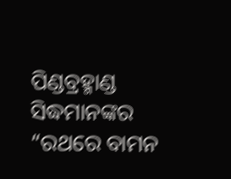ପିଣ୍ଡବ୍ରହ୍ମାଣ୍ଡ ସିଦ୍ଧମାନଙ୍କର “ରଥରେ ବାମନ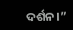ଦର୍ଶନ।”